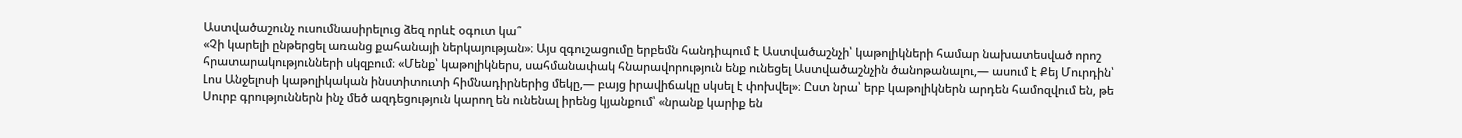Աստվածաշունչ ուսումնասիրելուց ձեզ որևէ օգուտ կա՞
«Չի կարելի ընթերցել առանց քահանայի ներկայության»։ Այս զգուշացումը երբեմն հանդիպում է Աստվածաշնչի՝ կաթոլիկների համար նախատեսված որոշ հրատարակությունների սկզբում։ «Մենք՝ կաթոլիկներս, սահմանափակ հնարավորություն ենք ունեցել Աստվածաշնչին ծանոթանալու,— ասում է Քեյ Մուրդին՝ Լոս Անջելոսի կաթոլիկական ինստիտուտի հիմնադիրներից մեկը,— բայց իրավիճակը սկսել է փոխվել»։ Ըստ նրա՝ երբ կաթոլիկներն արդեն համոզվում են, թե Սուրբ գրություններն ինչ մեծ ազդեցություն կարող են ունենալ իրենց կյանքում՝ «նրանք կարիք են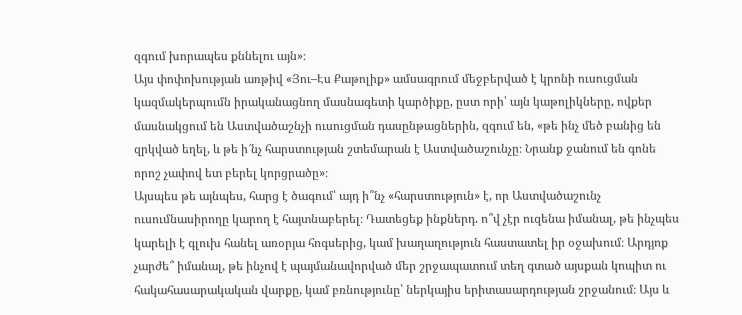զգում խորապես քննելու այն»։
Այս փոփոխության առթիվ «Յու–Էս Քաթոլիք» ամսագրում մեջբերված է կրոնի ուսուցման կազմակերպումն իրականացնող մասնագետի կարծիքը, ըստ որի՝ այն կաթոլիկները, ովքեր մասնակցում են Աստվածաշնչի ուսուցման դասընթացներին, զգում են, «թե ինչ մեծ բանից են զրկված եղել, և թե ի՜նչ հարստության շտեմարան է Աստվածաշունչը։ Նրանք ջանում են գոնե որոշ չափով ետ բերել կորցրածը»։
Այսպես թե այնպես, հարց է ծագում՝ այդ ի՞նչ «հարստություն» է, որ Աստվածաշունչ ուսումնասիրողը կարող է հայտնաբերել։ Դատեցեք ինքներդ. ո՞վ չէր ուզենա իմանալ, թե ինչպես կարելի է գլուխ հանել առօրյա հոգսերից, կամ խաղաղություն հաստատել իր օջախում։ Արդյոք չարժե՞ իմանալ, թե ինչով է պայմանավորված մեր շրջապատում տեղ գտած այսքան կոպիտ ու հակահասարակական վարքը, կամ բռնությունը՝ ներկայիս երիտասարդության շրջանում։ Այս և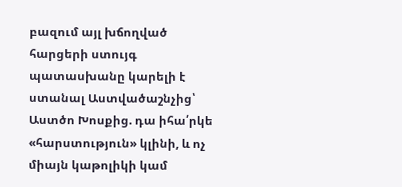բազում այլ խճողված հարցերի ստույգ պատասխանը կարելի է ստանալ Աստվածաշնչից՝ Աստծո Խոսքից. դա իհա՛րկե «հարստություն» կլինի, և ոչ միայն կաթոլիկի կամ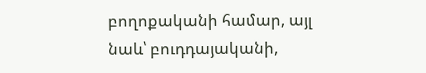բողոքականի համար, այլ նաև՝ բուդդայականի,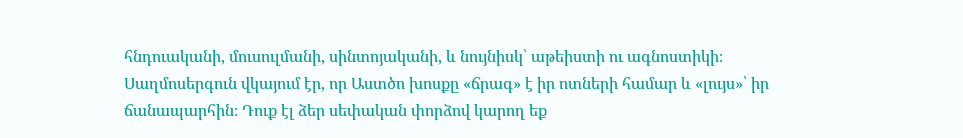հնդուականի, մուսուլմանի, սինտոյականի, և նույնիսկ՝ աթեիստի ու ագնոստիկի։ Սաղմոսերգուն վկայում էր, որ Աստծո խոսքը «ճրագ» է իր ոտների համար և «լույս»՝ իր ճանապարհին։ Դուք էլ ձեր սեփական փորձով կարող եք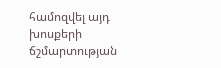համոզվել այդ խոսքերի ճշմարտության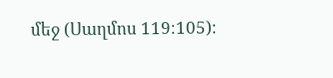մեջ (Սաղմոս 119։105)։